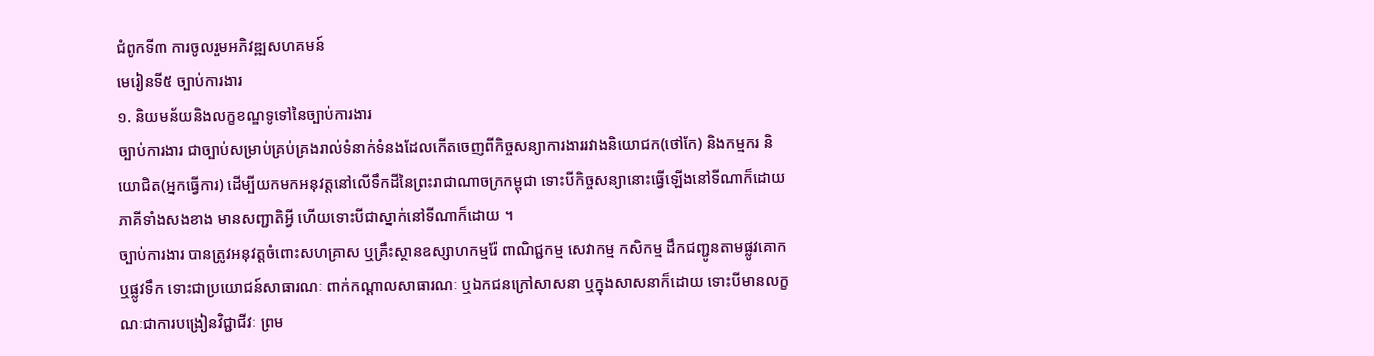ជំពូកទី៣ ការចូលរួមអភិវឌ្ឍសហគមន៍
មេរៀនទី៥ ច្បាប់ការងារ
១. និយមន័យនិងលក្ខខណ្ឌទូទៅនៃច្បាប់ការងារ
ច្បាប់ការងារ ជាច្បាប់សម្រាប់គ្រប់គ្រងរាល់ទំនាក់ទំនងដែលកើតចេញពីកិច្ចសន្យាការងាររវាងនិយោជក(ថៅកែ) និងកម្មករ និយោជិត(អ្នកធ្វើការ) ដើម្បីយកមកអនុវត្តនៅលើទឹកដីនៃព្រះរាជាណាចក្រកម្ពុជា ទោះបីកិច្ចសន្យានោះធ្វើឡើងនៅទីណាក៏ដោយ ភាគីទាំងសងខាង មានសញ្ជាតិអ្វី ហើយទោះបីជាស្នាក់នៅទីណាក៏ដោយ ។
ច្បាប់ការងារ បានត្រូវអនុវត្តចំពោះសហគ្រាស ឬគ្រឹះស្ថានឧស្សាហកម្មរ៉ែ ពាណិជ្ជកម្ម សេវាកម្ម កសិកម្ម ដឹកជញ្ជូនតាមផ្លូវគោក ឬផ្លូវទឹក ទោះជាប្រយោជន៍សាធារណៈ ពាក់កណ្ដាលសាធារណៈ ឬឯកជនក្រៅសាសនា ឬក្នុងសាសនាក៏ដោយ ទោះបីមានលក្ខណៈជាការបង្រៀនវិជ្ជាជីវៈ ព្រម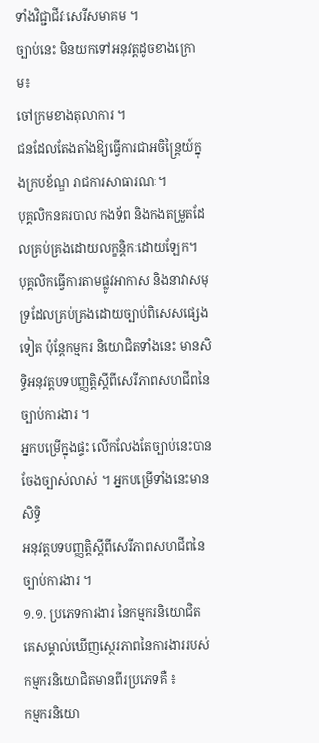ទាំងវិជ្ជាជីវៈសេរីសមាគម ។
ច្បាប់នេះ មិនយកទៅអនុវត្តដូចខាងក្រោម៖
ចៅក្រមខាងតុលាការ ។
ជនដែលតែងតាំងឱ្យធ្វើការជាអចិន្ត្រៃយ៍ក្នុងក្របខ័ណ្ឌ រាជការសាធារណៈ។
បុគ្គលិកនគរបាល កងទ័ព និងកងតម្រួតដែលគ្រប់គ្រងដោយលក្ខន្តិកៈដោយឡែក។
បុគ្គលិកធ្វើការតាមផ្លូវអាកាស និងនាវាសមុទ្រដែលគ្រប់គ្រងដោយច្បាប់ពិសេសផ្សេងទៀត ប៉ុន្តែកម្មករ និយោជិតទាំងនេះ មានសិទ្ធិអនុវត្តបទបញ្ញត្តិស្ដីពីសេរីភាពសហជីពនៃច្បាប់ការងារ ។
អ្នកបម្រើក្នុងផ្ទះ លើកលែងតែច្បាប់នេះបានចែងច្បាស់លាស់ ។ អ្នកបម្រើទាំងនេះមានសិទ្ធិ
អនុវត្តបទបញ្ញត្តិស្ដីពីសេរីភាពសហជីពនៃច្បាប់ការងារ ។
១.១. ប្រភេទការងារ នៃកម្មករនិយោជិត
គេសម្គាល់ឃើញស្ថេរភាពនៃការងាររបស់កម្មករនិយោជិតមានពីរប្រភេទគឺ ៖
កម្មករនិយោ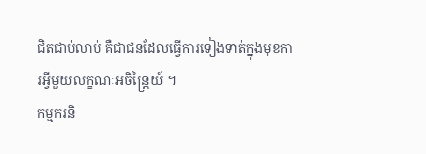ជិតជាប់លាប់ គឺជាជនដែលធ្វើការទៀងទាត់ក្នុងមុខការអ្វីមួយលក្ខណៈអចិន្រ្តៃយ៍ ។
កម្មករនិ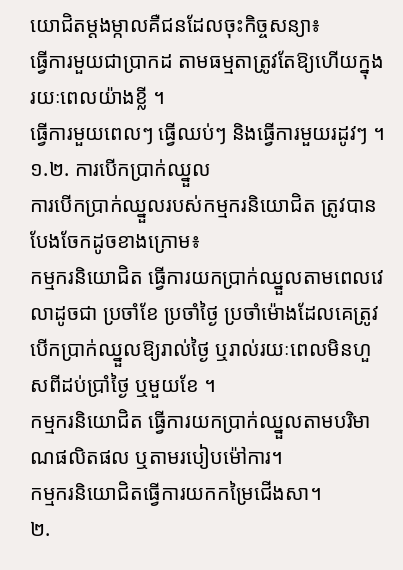យោជិតម្ដងម្កាលគឺជនដែលចុះកិច្ចសន្យា៖
ធ្វើការមួយជាប្រាកដ តាមធម្មតាត្រូវតែឱ្យហើយក្នុងរយៈពេលយ៉ាងខ្លី ។
ធ្វើការមួយពេលៗ ធ្វើឈប់ៗ និងធ្វើការមួយរដូវៗ ។
១.២. ការបើកប្រាក់ឈ្នួល
ការបើកប្រាក់ឈ្នួលរបស់កម្មករនិយោជិត ត្រូវបានបែងចែកដូចខាងក្រោម៖
កម្មករនិយោជិត ធ្វើការយកប្រាក់ឈ្នួលតាមពេលវេលាដូចជា ប្រចាំខែ ប្រចាំថ្ងៃ ប្រចាំម៉ោងដែលគេត្រូវបើកប្រាក់ឈ្នួលឱ្យរាល់ថ្ងៃ ឬរាល់រយៈពេលមិនហួសពីដប់ប្រាំថ្ងៃ ឬមួយខែ ។
កម្មករនិយោជិត ធ្វើការយកប្រាក់ឈ្នួលតាមបរិមាណផលិតផល ឬតាមរបៀបម៉ៅការ។
កម្មករនិយោជិតធ្វើការយកកម្រៃជើងសា។
២.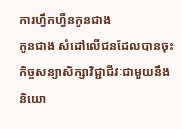ការហ្វឹកហ្វឺនកូនជាង
កូនជាង សំដៅលើជនដែលបានចុះកិច្ចសន្យាសិក្សាវិជ្ជាជីវៈជាមួយនឹងនិយោ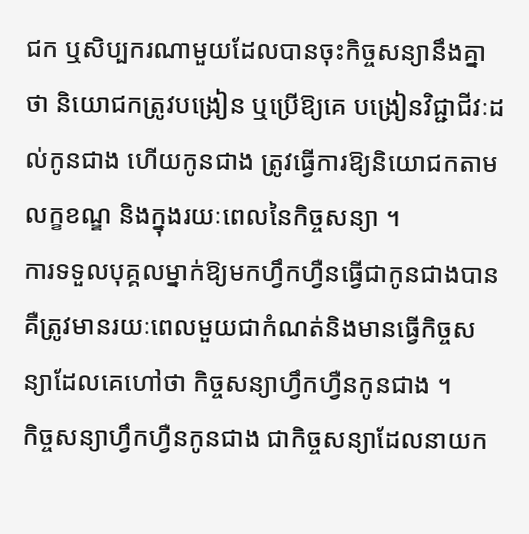ជក ឬសិប្បករណាមួយដែលបានចុះកិច្ចសន្យានឹងគ្នាថា និយោជកត្រូវបង្រៀន ឬប្រើឱ្យគេ បង្រៀនវិជ្ជាជីវៈដល់កូនជាង ហើយកូនជាង ត្រូវធ្វើការឱ្យនិយោជកតាមលក្ខខណ្ឌ និងក្នុងរយៈពេលនៃកិច្ចសន្យា ។
ការទទួលបុគ្គលម្នាក់ឱ្យមកហ្វឹកហ្វឺនធ្វើជាកូនជាងបាន គឺត្រូវមានរយៈពេលមួយជាកំណត់និងមានធ្វើកិច្ចសន្យាដែលគេហៅថា កិច្ចសន្យាហ្វឹកហ្វឺនកូនជាង ។
កិច្ចសន្យាហ្វឹកហ្វឺនកូនជាង ជាកិច្ចសន្យាដែលនាយក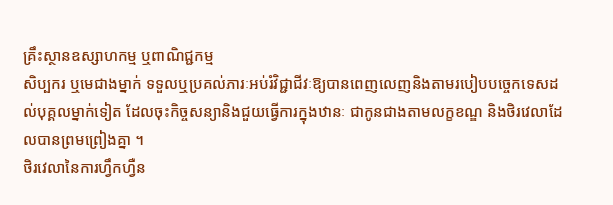គ្រឹះស្ថានឧស្សាហកម្ម ឬពាណិជ្ជកម្ម
សិប្បករ ឬមេជាងម្នាក់ ទទួលឬប្រគល់ភារៈអប់រំវិជ្ជាជីវៈឱ្យបានពេញលេញនិងតាមរបៀបបច្ចេកទេសដល់បុគ្គលម្នាក់ទៀត ដែលចុះកិច្ចសន្យានិងជួយធ្វើការក្នុងឋានៈ ជាកូនជាងតាមលក្ខខណ្ឌ និងថិរវេលាដែលបានព្រមព្រៀងគ្នា ។
ថិរវេលានៃការហ្វឹកហ្វឺន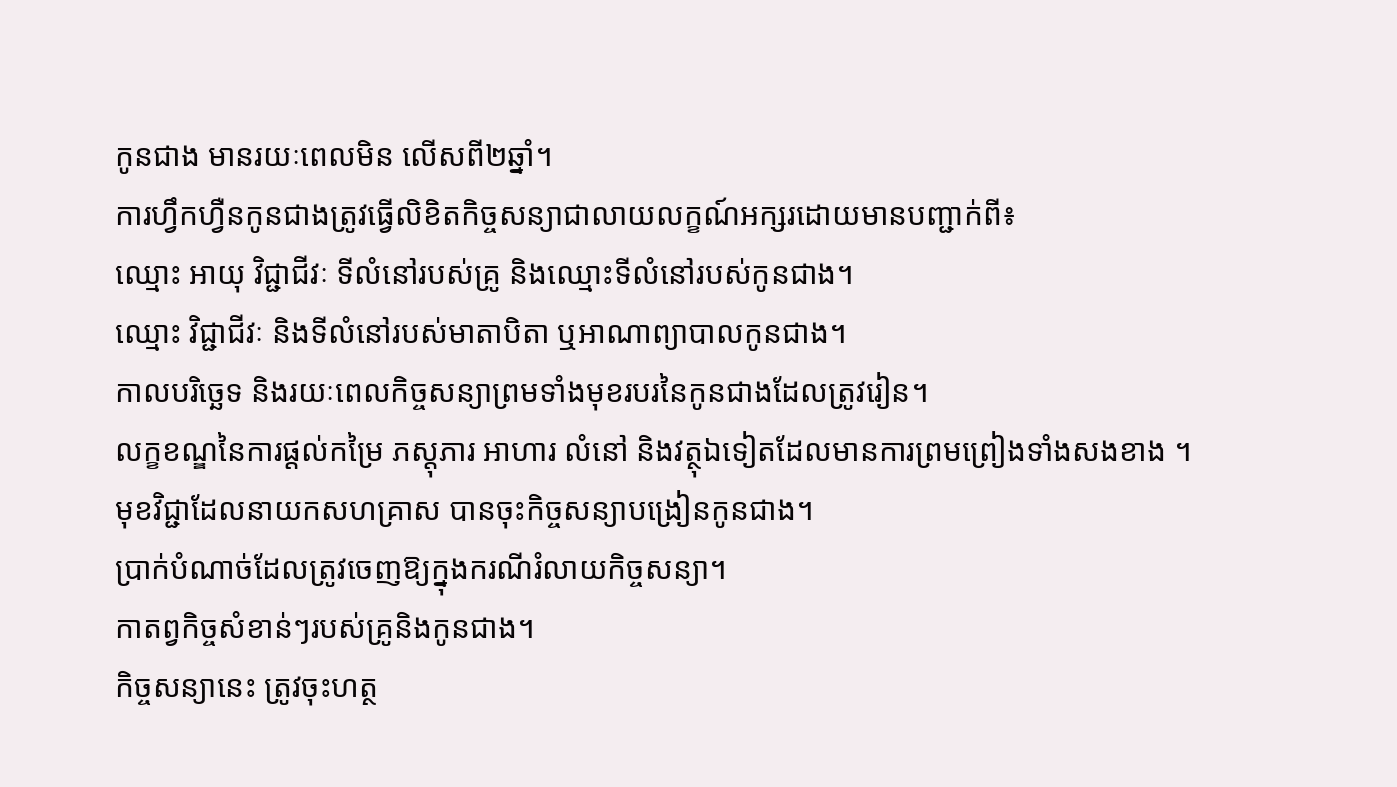កូនជាង មានរយៈពេលមិន លើសពី២ឆ្នាំ។
ការហ្វឹកហ្វឺនកូនជាងត្រូវធ្វើលិខិតកិច្ចសន្យាជាលាយលក្ខណ៍អក្សរដោយមានបញ្ជាក់ពី៖
ឈ្មោះ អាយុ វិជ្ជាជីវៈ ទីលំនៅរបស់គ្រូ និងឈ្មោះទីលំនៅរបស់កូនជាង។
ឈ្មោះ វិជ្ជាជីវៈ និងទីលំនៅរបស់មាតាបិតា ឬអាណាព្យាបាលកូនជាង។
កាលបរិច្ឆេទ និងរយៈពេលកិច្ចសន្យាព្រមទាំងមុខរបរនៃកូនជាងដែលត្រូវរៀន។
លក្ខខណ្ឌនៃការផ្ដល់កម្រៃ ភស្តុភារ អាហារ លំនៅ និងវត្ថុឯទៀតដែលមានការព្រមព្រៀងទាំងសងខាង ។
មុខវិជ្ជាដែលនាយកសហគ្រាស បានចុះកិច្ចសន្យាបង្រៀនកូនជាង។
ប្រាក់បំណាច់ដែលត្រូវចេញឱ្យក្នុងករណីរំលាយកិច្ចសន្យា។
កាតព្វកិច្ចសំខាន់ៗរបស់គ្រូនិងកូនជាង។
កិច្ចសន្យានេះ ត្រូវចុះហត្ថ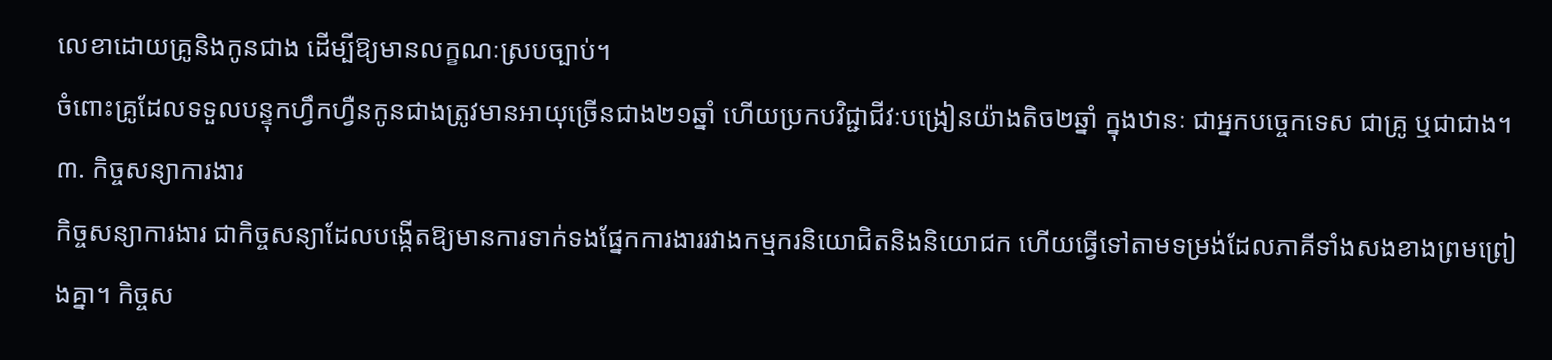លេខាដោយគ្រូនិងកូនជាង ដើម្បីឱ្យមានលក្ខណៈស្របច្បាប់។
ចំពោះគ្រូដែលទទួលបន្ទុកហ្វឹកហ្វឺនកូនជាងត្រូវមានអាយុច្រើនជាង២១ឆ្នាំ ហើយប្រកបវិជ្ជាជីវៈបង្រៀនយ៉ាងតិច២ឆ្នាំ ក្នុងឋានៈ ជាអ្នកបច្ចេកទេស ជាគ្រូ ឬជាជាង។
៣. កិច្ចសន្យាការងារ
កិច្ចសន្យាការងារ ជាកិច្ចសន្យាដែលបង្កើតឱ្យមានការទាក់ទងផ្នែកការងាររវាងកម្មករនិយោជិតនិងនិយោជក ហើយធ្វើទៅតាមទម្រង់ដែលភាគីទាំងសងខាងព្រមព្រៀងគ្នា។ កិច្ចស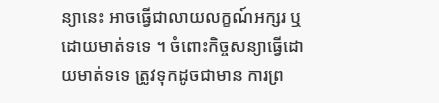ន្យានេះ អាចធ្វើជាលាយលក្ខណ៍អក្សរ ឬដោយមាត់ទទេ ។ ចំពោះកិច្ចសន្យាធ្វើដោយមាត់ទទេ ត្រូវទុកដូចជាមាន ការព្រ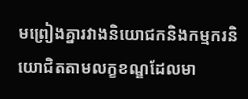មព្រៀងគ្នារវាងនិយោជកនិងកម្មករនិយោជិតតាមលក្ខខណ្ឌដែលមា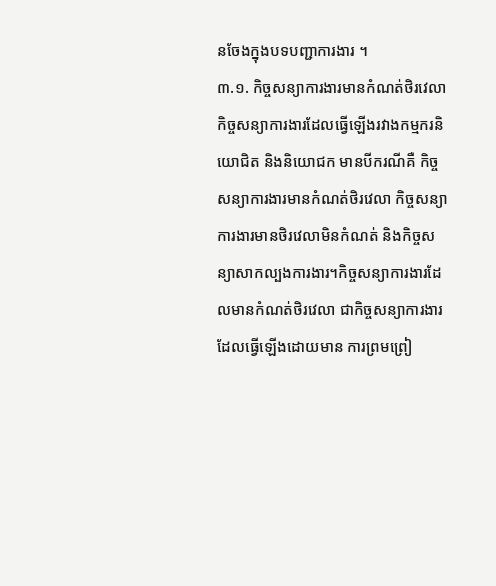នចែងក្នុងបទបញ្ជាការងារ ។
៣.១. កិច្ចសន្យាការងារមានកំណត់ថិរវេលា
កិច្ចសន្យាការងារដែលធ្វើឡើងរវាងកម្មករនិយោជិត និងនិយោជក មានបីករណីគឺ កិច្ចសន្យាការងារមានកំណត់ថិរវេលា កិច្ចសន្យាការងារមានថិរវេលាមិនកំណត់ និងកិច្ចសន្យាសាកល្បងការងារ។កិច្ចសន្យាការងារដែលមានកំណត់ថិរវេលា ជាកិច្ចសន្យាការងារដែលធ្វើឡើងដោយមាន ការព្រមព្រៀ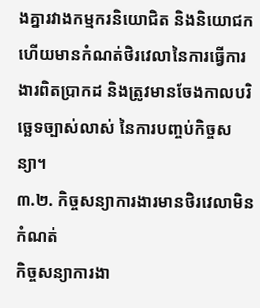ងគ្នារវាងកម្មករនិយោជិត និងនិយោជក ហើយមានកំណត់ថិរវេលានៃការធ្វើការងារពិតប្រាកដ និងត្រូវមានចែងកាលបរិច្ឆេទច្បាស់លាស់ នៃការបញ្ចប់កិច្ចសន្យា។
៣.២. កិច្ចសន្យាការងារមានថិរវេលាមិនកំណត់
កិច្ចសន្យាការងា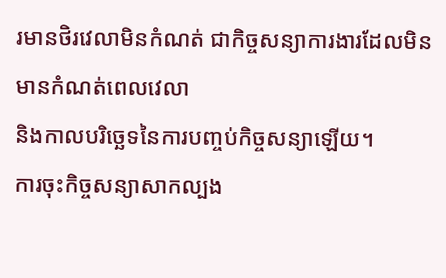រមានថិរវេលាមិនកំណត់ ជាកិច្ចសន្យាការងារដែលមិនមានកំណត់ពេលវេលា
និងកាលបរិច្ឆេទនៃការបញ្ចប់កិច្ចសន្យាឡើយ។
ការចុះកិច្ចសន្យាសាកល្បង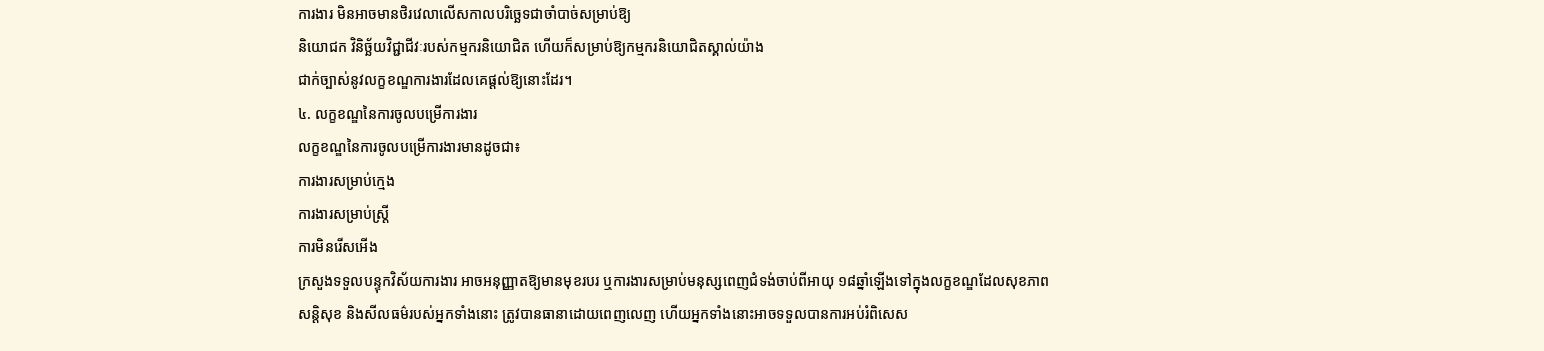ការងារ មិនអាចមានថិរវេលាលើសកាលបរិច្ឆេទជាចាំបាច់សម្រាប់ឱ្យ
និយោជក វិនិច្ឆ័យវិជ្ជាជីវៈរបស់កម្មករនិយោជិត ហើយក៏សម្រាប់ឱ្យកម្មករនិយោជិតស្គាល់យ៉ាង
ជាក់ច្បាស់នូវលក្ខខណ្ឌការងារដែលគេផ្ដល់ឱ្យនោះដែរ។
៤. លក្ខខណ្ឌនៃការចូលបម្រើការងារ
លក្ខខណ្ឌនៃការចូលបម្រើការងារមានដូចជា៖
ការងារសម្រាប់ក្មេង
ការងារសម្រាប់ស្រ្តី
ការមិនរើសអើង
ក្រសួងទទួលបន្ទុកវិស័យការងារ អាចអនុញ្ញាតឱ្យមានមុខរបរ ឬការងារសម្រាប់មនុស្សពេញជំទង់ចាប់ពីអាយុ ១៨ឆ្នាំឡើងទៅក្នុងលក្ខខណ្ឌដែលសុខភាព សន្តិសុខ និងសីលធម៌របស់អ្នកទាំងនោះ ត្រូវបានធានាដោយពេញលេញ ហើយអ្នកទាំងនោះអាចទទួលបានការអប់រំពិសេស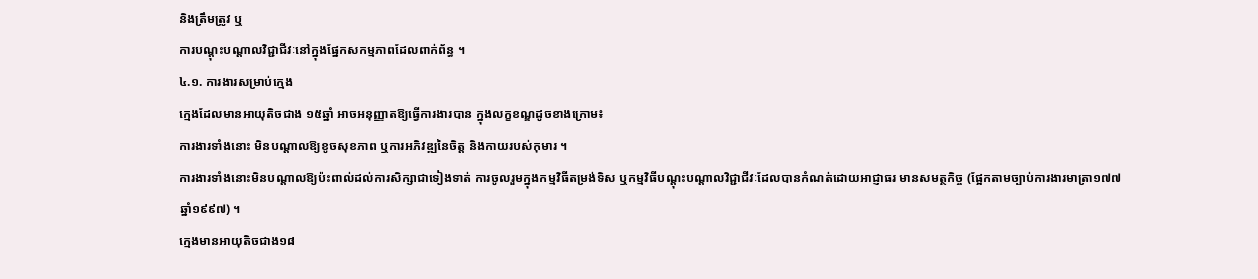និងត្រឹមត្រូវ ឬ
ការបណ្ដុះបណ្ដាលវិជ្ជាជីវៈនៅក្នុងផ្នែកសកម្មភាពដែលពាក់ព័ន្ធ ។
៤.១. ការងារសម្រាប់ក្មេង
ក្មេងដែលមានអាយុតិចជាង ១៥ឆ្នាំ អាចអនុញ្ញាតឱ្យធ្វើការងារបាន ក្នុងលក្ខខណ្ឌដូចខាងក្រោម៖
ការងារទាំងនោះ មិនបណ្ដាលឱ្យខូចសុខភាព ឬការអភិវឌ្ឍនៃចិត្ត និងកាយរបស់កុមារ ។
ការងារទាំងនោះមិនបណ្ដាលឱ្យប៉ះពាល់ដល់ការសិក្សាជាទៀងទាត់ ការចូលរួមក្នុងកម្មវិធីតម្រង់ទិស ឬកម្មវិធីបណ្ដុះបណ្ដាលវិជ្ជាជីវៈដែលបានកំណត់ដោយអាជ្ញាធរ មានសមត្ថកិច្ច (ផ្អែកតាមច្បាប់ការងារមាត្រា១៧៧ ឆ្នាំ១៩៩៧) ។
ក្មេងមានអាយុតិចជាង១៨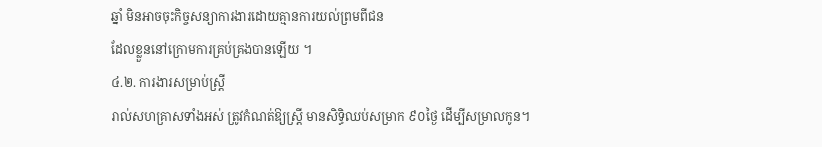ឆ្នាំ មិនអាចចុះកិច្ចសន្យាការងារដោយគ្មានការយល់ព្រមពីជន
ដែលខ្លួននៅក្រោមការគ្រប់គ្រងបានឡើយ ។
៤.២. ការងារសម្រាប់ស្រ្តី
រាល់សហគ្រាសទាំងអស់ ត្រូវកំណត់ឱ្យស្ត្រី មានសិទ្ធិឈប់សម្រាក ៩០ថ្ងៃ ដើម្បីសម្រាលកូន។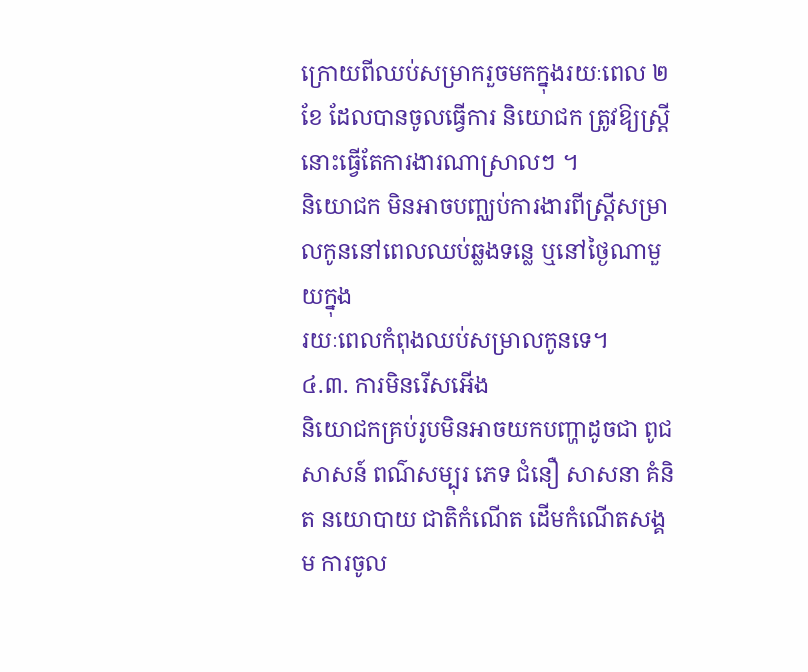ក្រោយពីឈប់សម្រាករួចមកក្នុងរយៈពេល ២ ខែ ដែលបានចូលធ្វើការ និយោជក ត្រូវឱ្យស្ត្រីនោះធ្វើតែការងារណាស្រាលៗ ។
និយោជក មិនអាចបញ្ឈប់ការងារពីស្ត្រីសម្រាលកូននៅពេលឈប់ឆ្លងទន្លេ ឬនៅថ្ងៃណាមួយក្នុង
រយៈពេលកំពុងឈប់សម្រាលកូនទេ។
៤.៣. ការមិនរើសអើង
និយោជកគ្រប់រូបមិនអាចយកបញ្ហាដូចជា ពូជសាសន៍ ពណ៌សម្បុរ ភេទ ជំនឿ សាសនា គំនិត នយោបាយ ជាតិកំណើត ដើមកំណើតសង្គម ការចូល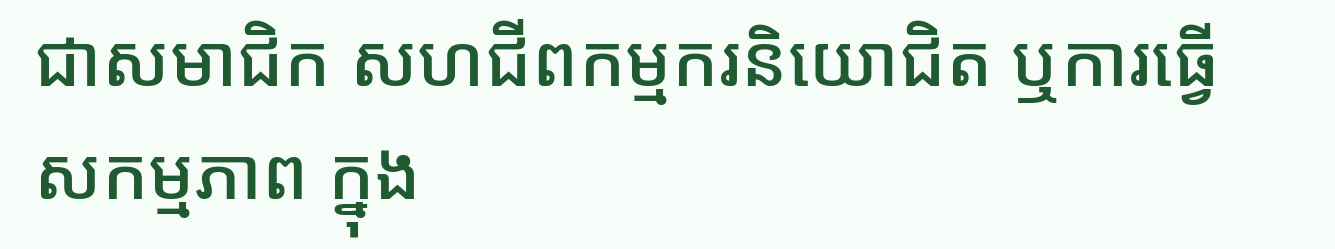ជាសមាជិក សហជីពកម្មករនិយោជិត ឬការធ្វើសកម្មភាព ក្នុង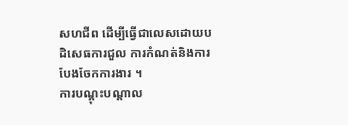សហជីព ដើម្បីធ្វើជាលេសដោយបដិសេធការជួល ការកំណត់និងការបែងចែកការងារ ។
ការបណ្ដុះបណ្ដាល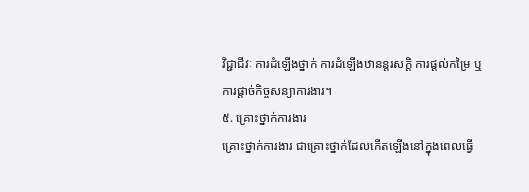វិជ្ជាជីវៈ ការដំឡើងថ្នាក់ ការដំឡើងឋានន្តរសក្ដិ ការផ្ដល់កម្រៃ ឬការផ្ដាច់កិច្ចសន្យាការងារ។
៥. គ្រោះថ្នាក់ការងារ
គ្រោះថ្នាក់ការងារ ជាគ្រោះថ្នាក់ដែលកើតឡើងនៅក្នុងពេលធ្វើ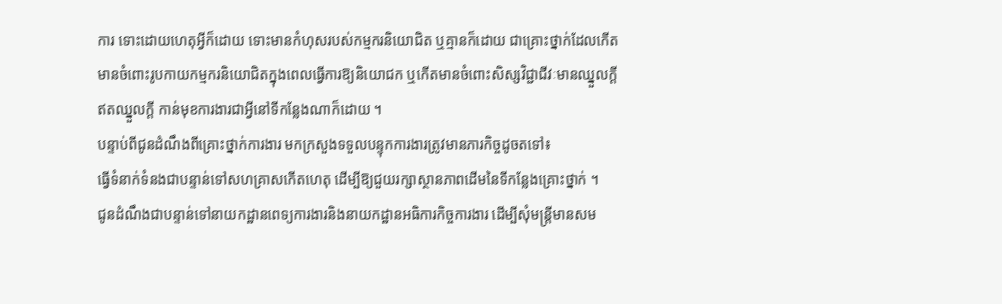ការ ទោះដោយហេតុអ្វីក៏ដោយ ទោះមានកំហុសរបស់កម្មករនិយោជិត ឬគ្មានក៏ដោយ ជាគ្រោះថ្នាក់ដែលកើតមានចំពោះរូបកាយកម្មករនិយោជិតក្នុងពេលធ្វើការឱ្យនិយោជក ឬកើតមានចំពោះសិស្សវិជ្ជាជីវៈមានឈ្នួលក្ដី ឥតឈ្នួលក្ដី កាន់មុខការងារជាអ្វីនៅទីកន្លែងណាក៏ដោយ ។
បន្ទាប់ពីជូនដំណឹងពីគ្រោះថ្នាក់ការងារ មកក្រសួងទទួលបន្ទុកការងារត្រូវមានភារកិច្ចដូចតទៅ៖
ធ្វើទំនាក់ទំនងជាបន្ទាន់ទៅសហគ្រាសកើតហេតុ ដើម្បីឱ្យជួយរក្សាស្ថានភាពដើមនៃទីកន្លែងគ្រោះថ្នាក់ ។
ជូនដំណឹងជាបន្ទាន់ទៅនាយកដ្ឋានពេទ្យការងារនិងនាយកដ្ឋានអធិការកិច្ចការងារ ដើម្បីសុំមន្ត្រីមានសម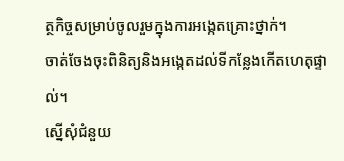ត្ថកិច្ចសម្រាប់ចូលរួមក្នុងការអង្កេតគ្រោះថ្នាក់។
ចាត់ចែងចុះពិនិត្យនិងអង្កេតដល់ទីកន្លែងកើតហេតុផ្ទាល់។
ស្នើសុំជំនួយ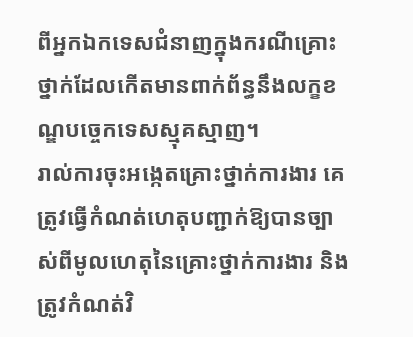ពីអ្នកឯកទេសជំនាញក្នុងករណីគ្រោះថ្នាក់ដែលកើតមានពាក់ព័ន្ធនឹងលក្ខខណ្ឌបច្ចេកទេសស្មុគស្មាញ។
រាល់ការចុះអង្កេតគ្រោះថ្នាក់ការងារ គេត្រូវធ្វើកំណត់ហេតុបញ្ជាក់ឱ្យបានច្បាស់ពីមូលហេតុនៃគ្រោះថ្នាក់ការងារ និងត្រូវកំណត់វិ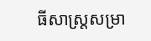ធីសាស្ត្រសម្រា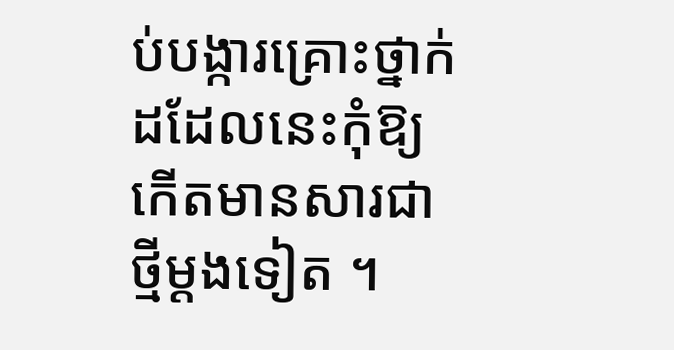ប់បង្ការគ្រោះថ្នាក់ដដែលនេះកុំឱ្យកើតមានសារជាថ្មីម្ដងទៀត ។